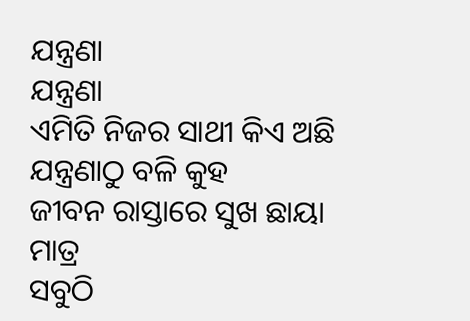ଯନ୍ତ୍ରଣା
ଯନ୍ତ୍ରଣା
ଏମିତି ନିଜର ସାଥୀ କିଏ ଅଛି
ଯନ୍ତ୍ରଣାଠୁ ବଳି କୁହ
ଜୀବନ ରାସ୍ତାରେ ସୁଖ ଛାୟା ମାତ୍ର
ସବୁଠି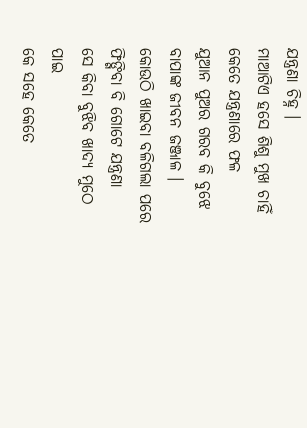ଯନ୍ତ୍ରଣା ଚିହ୍ନ ।
ମାଆଟିଏ ହସେ ଶିଶୁ ମୁଖ ଚାହିଁ
କେତେ ଯନ୍ତ୍ରଣାରେ ଫଳ
ଯୁଆନ ପୁଅର ଗରବ କି ବୁଝେ
ବାପାଙ୍କ ଜୀବନ ଜଞ୍ଜାଳ ।
କୋଉଠି ଖାଇବା ବଳିଗଲା ପରେ
ଫିଙ୍ଗିବା ବି ଗୋଟେ ଯନ୍ତ୍ରଣା
ସେ କିବା ବୁଝିବ ଖାଦ୍ୟ ମୁଠେ ପାଇ
କେ ସହେ କେତେ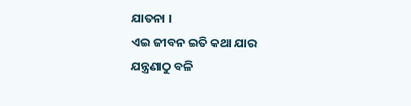ଯାତନା ।
ଏଇ ଜୀବନ ଇତି କଥା ଯାର
ଯନ୍ତ୍ରଣାଠୁ ବଳି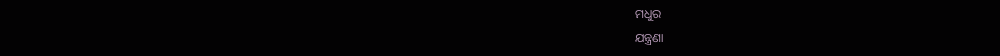ମଧୁର
ଯନ୍ତ୍ରଣା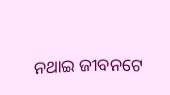ନଥାଇ ଜୀବନଟେ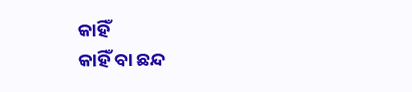କାହିଁ
କାହିଁ ବା ଛନ୍ଦ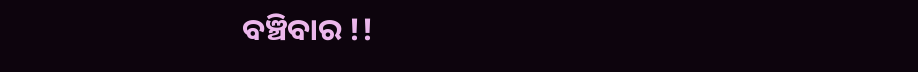ବଞ୍ଚିବାର !!